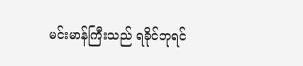မင်းမာန်ကြီးသည် ရခိုင်ဘုရင်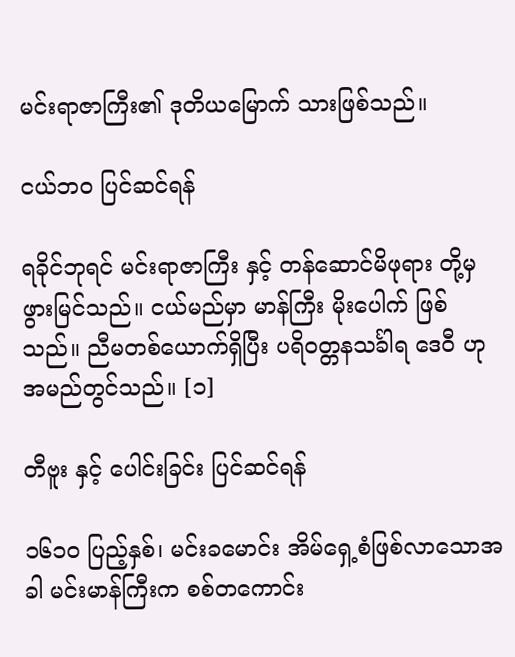မင်းရာဇာကြီး၏ ဒုတိယမြောက် သားဖြစ်သည်။

ငယ်ဘဝ ပြင်ဆင်ရန်

ရခိုင်ဘုရင် မင်းရာဇာကြီး နှင့် တန်ဆောင်မိဖုရား တို့မှ ဖွားမြင်သည်။ ငယ်မည်မှာ မာန်ကြီး မိုးပေါက် ဖြစ်သည်။ ညီမတစ်ယောက်ရှိပြီး ပရိဝတ္တနသင်္ခါရ ဒေဝီ ဟု အမည်တွင်သည်။ [၁]

တီဗူး နှင့် ပေါင်းခြင်း ပြင်ဆင်ရန်

၁၆၁၀ ပြည့်နှစ်၊ မင်းခမောင်း အိမ်ရှေ့စံဖြစ်လာသောအခါ မင်းမာန်ကြီးက စစ်တကောင်း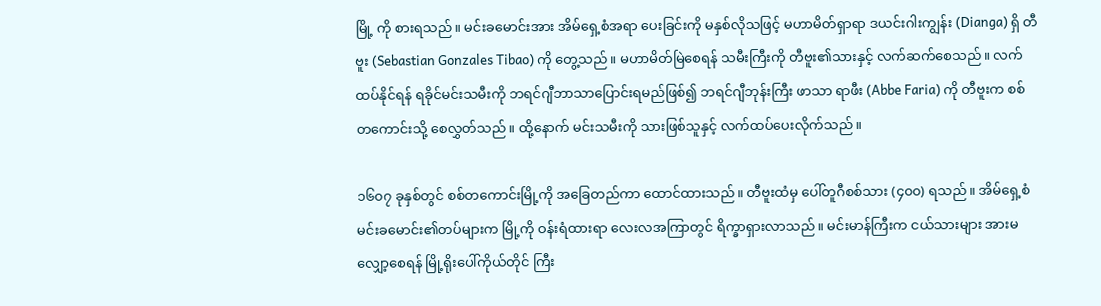မြို့ ကို စားရသည်။ မင်းခမောင်းအား အိမ်ရှေ့စံအရာ ပေးခြင်းကို မနှစ်လိုသဖြင့် မဟာမိတ်ရှာရာ ဒယင်းဂါးကျွန်း (Dianga) ရှိ တီဗူး (Sebastian Gonzales Tibao) ကို တွေ့သည်။ မဟာမိတ်မြဲစေရန် သမီးကြီးကို တီဗူး၏သားနှင့် လက်ဆက်စေသည်။ လက်ထပ်နိုင်ရန် ရခိုင်မင်းသမီးကို ဘရင်ဂျီဘာသာပြောင်းရမည်ဖြစ်၍ ဘရင်ဂျီဘုန်းကြီး ဖာသာ ရာဖီး (Abbe Faria) ကို တီဗူးက စစ်တကောင်းသို့ စေလွှတ်သည်။ ထို့နောက် မင်းသမီးကို သားဖြစ်သူနှင့် လက်ထပ်ပေးလိုက်သည်။

၁၆၀၇ ခုနှစ်တွင် စစ်တကောင်းမြို့ကို အခြေတည်ကာ ထောင်ထားသည်။ တီဗူးထံမှ ပေါ်တူဂီစစ်သား (၄၀၀) ရသည်။ အိမ်ရှေ့စံ မင်းခမောင်း၏တပ်များက မြို့ကို ဝန်းရံထားရာ လေးလအကြာတွင် ရိက္ခာရှားလာသည်။ မင်းမာန်ကြီးက ငယ်သားများ အားမလျှော့စေရန် မြို့ရိုးပေါ်ကိုယ်တိုင် ကြီး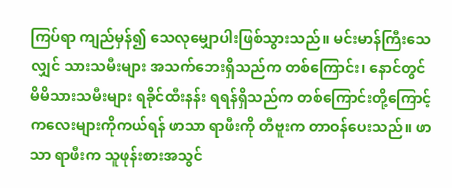ကြပ်ရာ ကျည်မှန်၍ သေလုမျှောပါးဖြစ်သွားသည်။ မင်းမာန်ကြီးသေလျှင် သားသမီးများ အသက်ဘေးရှိသည်က တစ်ကြောင်း၊ နောင်တွင် မိမိသားသမီးများ ရခိုင်ထီးနန်း ရရန်ရှိသည်က တစ်ကြောင်းတို့ကြောင့် ကလေးများကိုကယ်ရန် ဖာသာ ရာဖီးကို တီဗူးက တာဝန်ပေးသည်။ ဖာသာ ရာဖီးက သူဖုန်းစားအသွင်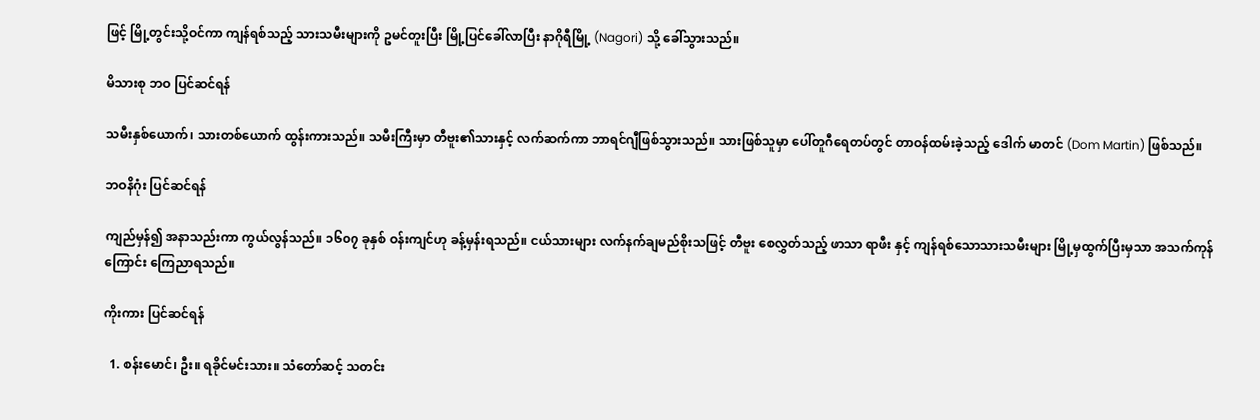ဖြင့် မြို့တွင်းသို့ဝင်ကာ ကျန်ရစ်သည့် သားသမီးများကို ဥမင်တူးပြီး မြို့ပြင်ခေါ်လာပြီး နာဂိုရီမြို့ (Nagori) သို့ ခေါ်သွားသည်။

မိသားစု ဘဝ ပြင်ဆင်ရန်

သမီးနှစ်ယောက်၊ သားတစ်ယောက် ထွန်းကားသည်။ သမီးကြီးမှာ တီဗူး၏သားနှင့် လက်ဆက်ကာ ဘာရင်ဂျီဖြစ်သွားသည်။ သားဖြစ်သူမှာ ပေါ်တူဂီရေတပ်တွင် တာဝန်ထမ်းခဲ့သည့် ဒေါက် မာတင် (Dom Martin) ဖြစ်သည်။

ဘဝနိဂုံး ပြင်ဆင်ရန်

ကျည်မှန်၍ အနာသည်းကာ ကွယ်လွန်သည်။ ၁၆၀၇ ခုနှစ် ဝန်းကျင်ဟု ခန့်မှန်းရသည်။ ငယ်သားများ လက်နက်ချမည်စိုးသဖြင့် တီဗူး စေလွှတ်သည့် ဖာသာ ရာဖီး နှင့် ကျန်ရစ်သောသားသမီးများ မြို့မှထွက်ပြီးမှသာ အသက်ကုန်ကြောင်း ကြေညာရသည်။

ကိုးကား ပြင်ဆင်ရန်

  1. စန်းမောင်၊ ဦး။ ရခိုင်မင်းသား။ သံတော်ဆင့် သတင်း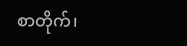စာတိုက်၊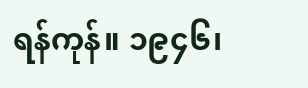ရန်ကုန်။ ၁၉၄၆၊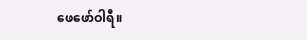ဖေဖော်ဝါရီ။